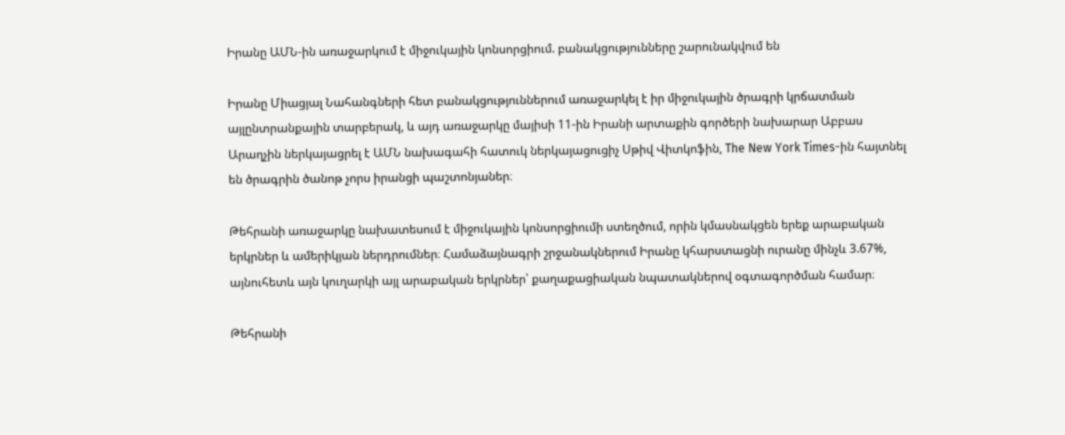Իրանը ԱՄՆ-ին առաջարկում է միջուկային կոնսորցիում. բանակցությունները շարունակվում են

Իրանը Միացյալ Նահանգների հետ բանակցություններում առաջարկել է իր միջուկային ծրագրի կրճատման այլընտրանքային տարբերակ, և այդ առաջարկը մայիսի 11-ին Իրանի արտաքին գործերի նախարար Աբբաս Արաղչին ներկայացրել է ԱՄՆ նախագահի հատուկ ներկայացուցիչ Սթիվ Վիտկոֆին, The New York Times-ին հայտնել են ծրագրին ծանոթ չորս իրանցի պաշտոնյաներ։

Թեհրանի առաջարկը նախատեսում է միջուկային կոնսորցիումի ստեղծում, որին կմասնակցեն երեք արաբական երկրներ և ամերիկյան ներդրումներ։ Համաձայնագրի շրջանակներում Իրանը կհարստացնի ուրանը մինչև 3.67%, այնուհետև այն կուղարկի այլ արաբական երկրներ՝ քաղաքացիական նպատակներով օգտագործման համար։

Թեհրանի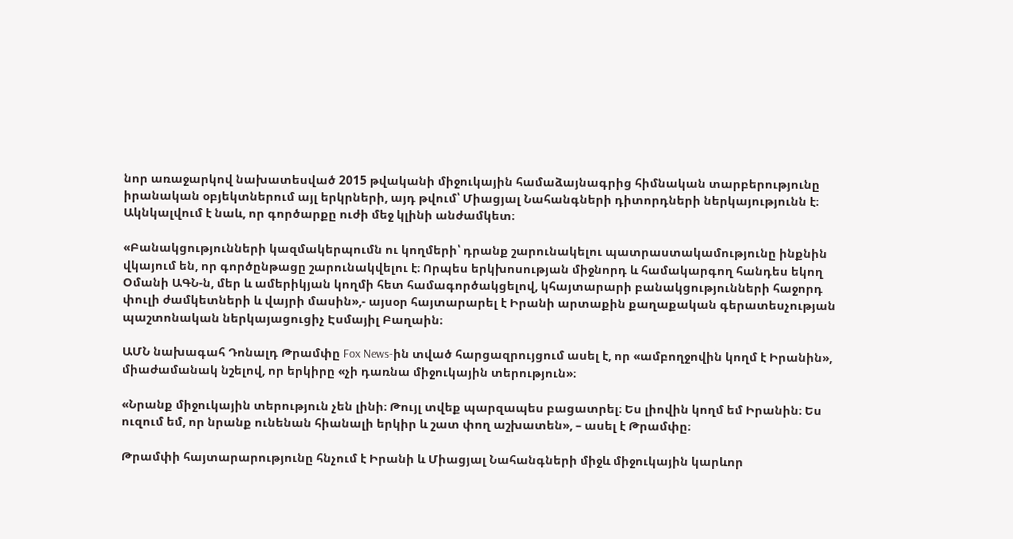նոր առաջարկով նախատեսված 2015 թվականի միջուկային համաձայնագրից հիմնական տարբերությունը իրանական օբյեկտներում այլ երկրների, այդ թվում՝ Միացյալ Նահանգների դիտորդների ներկայությունն է։ Ակնկալվում է նաև, որ գործարքը ուժի մեջ կլինի անժամկետ։

«Բանակցությունների կազմակերպումն ու կողմերի՝ դրանք շարունակելու պատրաստակամությունը ինքնին վկայում են, որ գործընթացը շարունակվելու է։ Որպես երկխոսության միջնորդ և համակարգող հանդես եկող Օմանի ԱԳՆ-ն, մեր և ամերիկյան կողմի հետ համագործակցելով, կհայտարարի բանակցությունների հաջորդ փուլի ժամկետների և վայրի մասին»,- այսօր հայտարարել է Իրանի արտաքին քաղաքական գերատեսչության պաշտոնական ներկայացուցիչ Էսմայիլ Բաղաին։

ԱՄՆ նախագահ Դոնալդ Թրամփը Fox News-ին տված հարցազրույցում ասել է, որ «ամբողջովին կողմ է Իրանին», միաժամանակ նշելով, որ երկիրը «չի դառնա միջուկային տերություն»։

«Նրանք միջուկային տերություն չեն լինի։ Թույլ տվեք պարզապես բացատրել։ Ես լիովին կողմ եմ Իրանին։ Ես ուզում եմ, որ նրանք ունենան հիանալի երկիր և շատ փող աշխատեն», – ասել է Թրամփը։

Թրամփի հայտարարությունը հնչում է Իրանի և Միացյալ Նահանգների միջև միջուկային կարևոր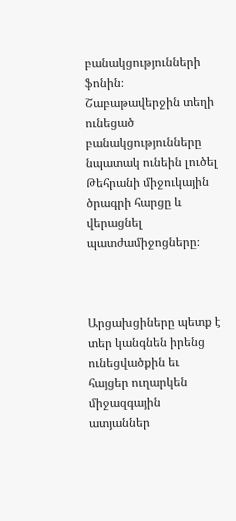բանակցությունների ֆոնին։ Շաբաթավերջին տեղի ունեցած բանակցությունները նպատակ ունեին լուծել Թեհրանի միջուկային ծրագրի հարցը և վերացնել պատժամիջոցները։



Արցախցիները պետք է տեր կանգնեն իրենց ունեցվածքին եւ հայցեր ուղարկեն միջազգային ատյաններ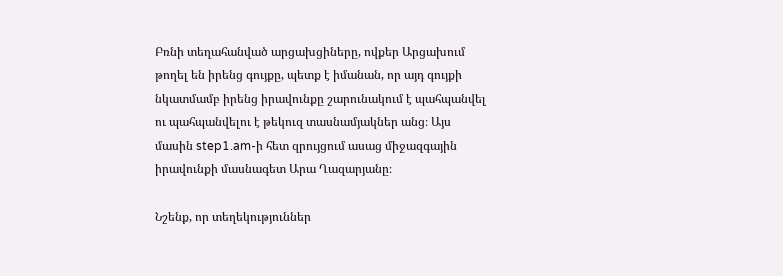Բռնի տեղահանված արցախցիները, ովքեր Արցախում թողել են իրենց գույքը, պետք է իմանան, որ այդ գույքի նկատմամբ իրենց իրավունքը շարունակում է պահպանվել ու պահպանվելու է թեկուզ տասնամյակներ անց։ Այս մասին step1.am-ի հետ զրույցում ասաց միջազգային իրավունքի մասնագետ Արա Ղազարյանը։

Նշենք, որ տեղեկություններ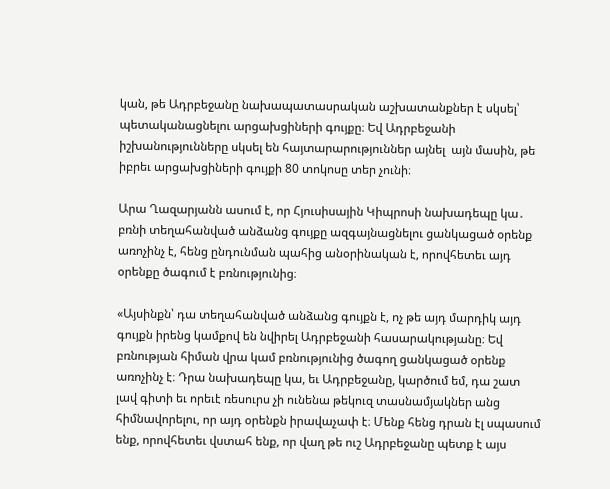կան, թե Ադրբեջանը նախապատասրական աշխատանքներ է սկսել՝ պետականացնելու արցախցիների գույքը։ Եվ Ադրբեջանի իշխանությունները սկսել են հայտարարություններ այնել  այն մասին, թե իբրեւ արցախցիների գույքի 80 տոկոսը տեր չունի։

Արա Ղազարյանն ասում է, որ Հյուսիսային Կիպրոսի նախադեպը կա․ բռնի տեղահանված անձանց գույքը ազգայնացնելու ցանկացած օրենք առոչինչ է, հենց ընդունման պահից անօրինական է, որովհետեւ այդ օրենքը ծագում է բռնությունից։

«Այսինքն՝ դա տեղահանված անձանց գույքն է, ոչ թե այդ մարդիկ այդ գույքն իրենց կամքով են նվիրել Ադրբեջանի հասարակությանը։ Եվ բռնության հիման վրա կամ բռնությունից ծագող ցանկացած օրենք առոչինչ է։ Դրա նախադեպը կա, եւ Ադրբեջանը, կարծում եմ, դա շատ լավ գիտի եւ որեւէ ռեսուրս չի ունենա թեկուզ տասնամյակներ անց հիմնավորելու, որ այդ օրենքն իրավաչափ է։ Մենք հենց դրան էլ սպասում ենք, որովհետեւ վստահ ենք, որ վաղ թե ուշ Ադրբեջանը պետք է այս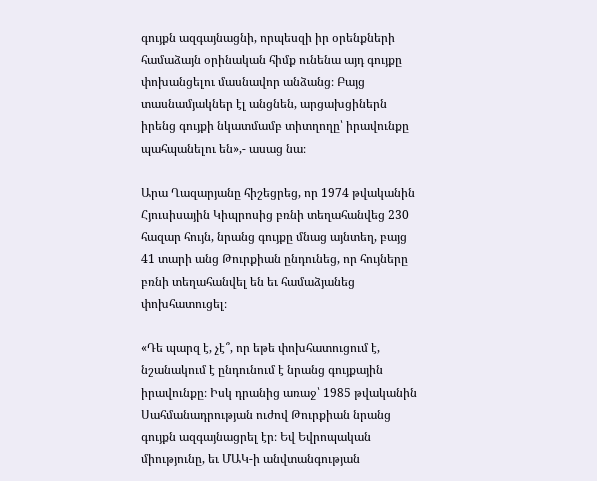գույքն ազգայնացնի, որպեսզի իր օրենքների համաձայն օրինական հիմք ունենա այդ գույքը փոխանցելու մասնավոր անձանց։ Բայց տասնամյակներ էլ անցնեն, արցախցիներն իրենց գույքի նկատմամբ տիտղողը՝ իրավունքը պահպանելու են»,- ասաց նա։

Արա Ղազարյանը հիշեցրեց, որ 1974 թվականին Հյուսիսային Կիպրոսից բռնի տեղահանվեց 230 հազար հույն, նրանց գույքը մնաց այնտեղ, բայց 41 տարի անց Թուրքիան ընդունեց, որ հույները բռնի տեղահանվել են եւ համաձյանեց փոխհատուցել։

«Դե պարզ է, չէ՞, որ եթե փոխհատուցում է, նշանակում է ընդունում է նրանց գույքային իրավունքը։ Իսկ դրանից առաջ՝ 1985 թվականին Սահմանադրության ուժով Թուրքիան նրանց գույքն ազգայնացրել էր։ Եվ Եվրոպական միությունը, եւ ՄԱԿ-ի անվտանգության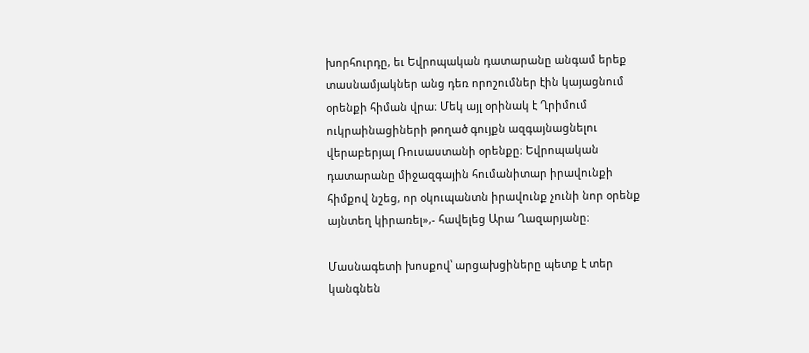խորհուրդը, եւ Եվրոպական դատարանը անգամ երեք տասնամյակներ անց դեռ որոշումներ էին կայացնում օրենքի հիման վրա։ Մեկ այլ օրինակ է Ղրիմում ուկրաինացիների թողած գույքն ազգայնացնելու վերաբերյալ Ռուսաստանի օրենքը։ Եվրոպական դատարանը միջազգային հումանիտար իրավունքի հիմքով նշեց, որ օկուպանտն իրավունք չունի նոր օրենք այնտեղ կիրառել»,- հավելեց Արա Ղազարյանը։

Մասնագետի խոսքով՝ արցախցիները պետք է տեր կանգնեն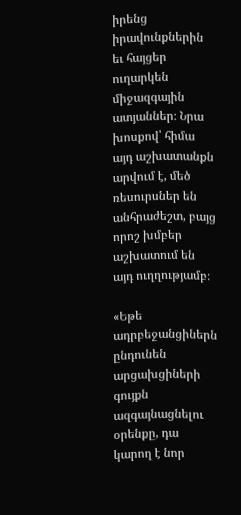իրենց իրավունքներին եւ հայցեր ուղարկեն միջազգային ատյաններ։ Նրա խոսքով՝ հիմա այդ աշխատանքն արվում է, մեծ ռեսուրսներ են անհրաժեշտ, բայց որոշ խմբեր աշխատում են այդ ուղղությամբ։

«Եթե ադրբեջանցիներն ընդունեն արցախցիների գույքն ազգայնացնելու օրենքը, դա կարող է նոր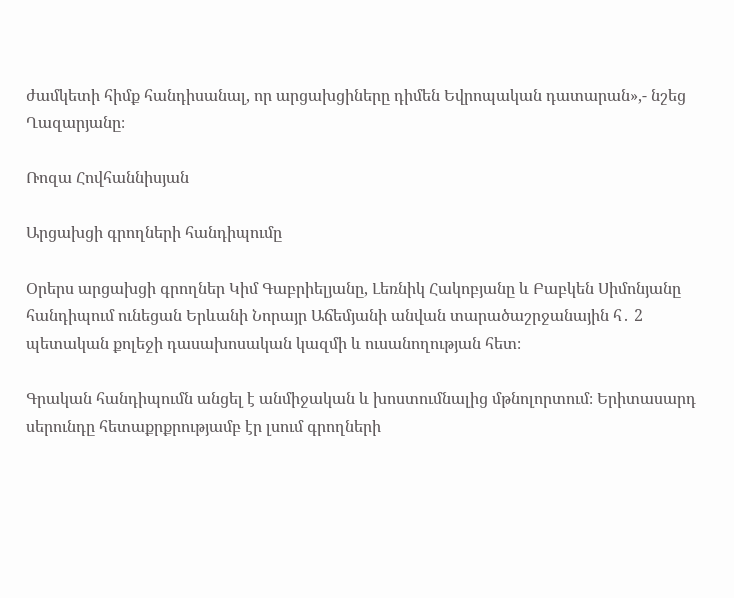ժամկետի հիմք հանդիսանալ, որ արցախցիները դիմեն Եվրոպական դատարան»,- նշեց Ղազարյանը։

Ռոզա Հովհաննիսյան

Արցախցի գրողների հանդիպումը

Օրերս արցախցի գրողներ Կիմ Գաբրիելյանը, Լեռնիկ Հակոբյանը և Բաբկեն Սիմոնյանը հանդիպում ունեցան Երևանի Նորայր Աճեմյանի անվան տարածաշրջանային հ․ 2 պետական քոլեջի դասախոսական կազմի և ուսանողության հետ։

Գրական հանդիպումն անցել է անմիջական և խոստումնալից մթնոլորտում։ Երիտասարդ սերունդը հետաքրքրությամբ էր լսում գրողների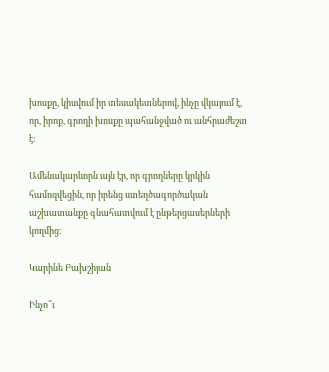խոսքը, կիսվում իր տեսակետներով, ինչը վկայում է, որ, իրոք, գրողի խոսքը պահանջված ու անհրաժեշտ է։

Ամենակարևորն այն էր, որ գրողները կրկին համոզվեցին, որ իրենց ստեղծագործական աշխատանքը գնահատվում է ընթերցասերների կողմից։

Կարինե Բախշիյան

Ինչո՞ւ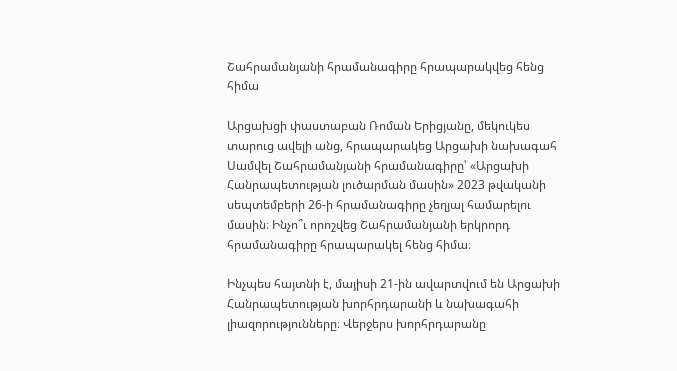Շահրամանյանի հրամանագիրը հրապարակվեց հենց հիմա

Արցախցի փաստաբան Ռոման Երիցյանը, մեկուկես տարուց ավելի անց, հրապարակեց Արցախի նախագահ Սամվել Շահրամանյանի հրամանագիրը՝ «Արցախի Հանրապետության լուծարման մասին» 2023 թվականի սեպտեմբերի 26-ի հրամանագիրը չեղյալ համարելու մասին։ Ինչո՞ւ որոշվեց Շահրամանյանի երկրորդ հրամանագիրը հրապարակել հենց հիմա։

Ինչպես հայտնի է, մայիսի 21-ին ավարտվում են Արցախի Հանրապետության խորհրդարանի և նախագահի լիազորությունները։ Վերջերս խորհրդարանը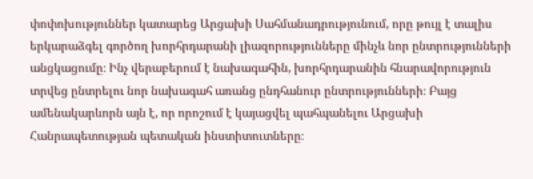փոփոխություններ կատարեց Արցախի Սահմանադրությունում, որը թույլ է տալիս երկարաձգել գործող խորհրդարանի լիազորությունները մինչև նոր ընտրությունների անցկացումը։ Ինչ վերաբերում է նախագահին, խորհրդարանին հնարավորություն տրվեց ընտրելու նոր նախագահ առանց ընդհանուր ընտրությունների։ Բայց ամենակարևորն այն է, որ որոշում է կայացվել պահպանելու Արցախի Հանրապետության պետական ինստիտուտները։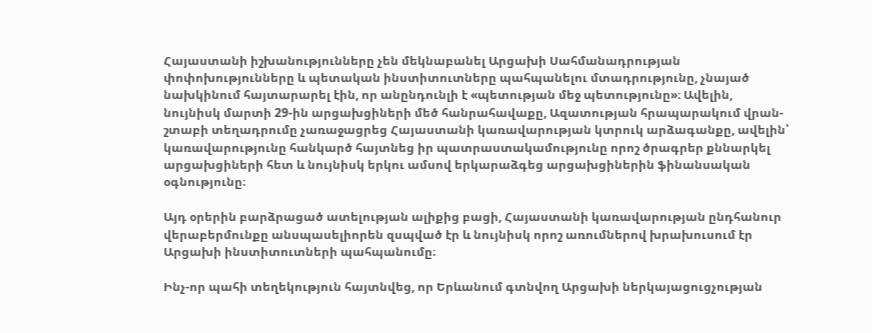Հայաստանի իշխանությունները չեն մեկնաբանել Արցախի Սահմանադրության փոփոխությունները և պետական ինստիտուտները պահպանելու մտադրությունը, չնայած նախկինում հայտարարել էին, որ անընդունլի է «պետության մեջ պետությունը»։ Ավելին, նույնիսկ մարտի 29-ին արցախցիների մեծ հանրահավաքը, Ազատության հրապարակում վրան-շտաբի տեղադրումը չառաջացրեց Հայաստանի կառավարության կտրուկ արձագանքը, ավելին՝ կառավարությունը հանկարծ հայտնեց իր պատրաստակամությունը որոշ ծրագրեր քննարկել արցախցիների հետ և նույնիսկ երկու ամսով երկարաձգեց արցախցիներին ֆինանսական օգնությունը։

Այդ օրերին բարձրացած ատելության ալիքից բացի, Հայաստանի կառավարության ընդհանուր վերաբերմունքը անսպասելիորեն զսպված էր և նույնիսկ որոշ առումներով խրախուսում էր Արցախի ինստիտուտների պահպանումը։

Ինչ-որ պահի տեղեկություն հայտնվեց, որ Երևանում գտնվող Արցախի ներկայացուցչության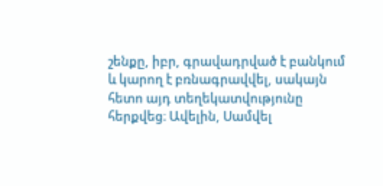շենքը, իբր, գրավադրված է բանկում և կարող է բռնագրավվել, սակայն հետո այդ տեղեկատվությունը հերքվեց։ Ավելին, Սամվել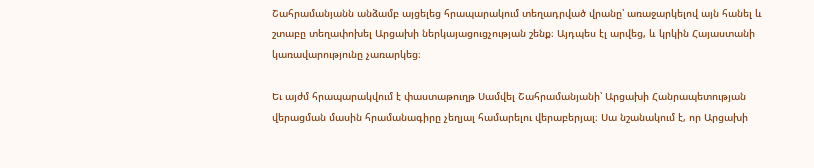Շահրամանյանն անձամբ այցելեց հրապարակում տեղադրված վրանը՝ առաջարկելով այն հանել և շտաբը տեղափոխել Արցախի ներկայացուցչության շենք։ Այդպես էլ արվեց, և կրկին Հայաստանի կառավարությունը չառարկեց։

Եւ այժմ հրապարակվում է փաստաթուղթ Սամվել Շահրամանյանի՝ Արցախի Հանրապետության վերացման մասին հրամանագիրը չեղյալ համարելու վերաբերյալ։ Սա նշանակում է, որ Արցախի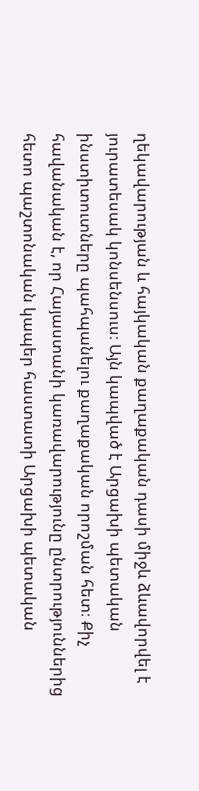ղեկավարության և հայկական քաղաքական դասի միջև ձևավորվել է յուրատեսակ կոնսենսուս։ Այն կապված է Արցախի պետական ինստիտուտները պահպանելու քաղաքական որոշման հետ։ Քիչ հավանական է, որ Հայաստանի կառավարությունը ընտրություններից հետո պաշտոնական կապեր հաստատի Արցախի պետական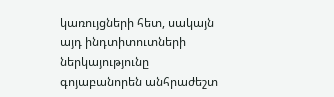կառույցների հետ, սակայն այդ ինդտիտուտների ներկայությունը գոյաբանորեն անհրաժեշտ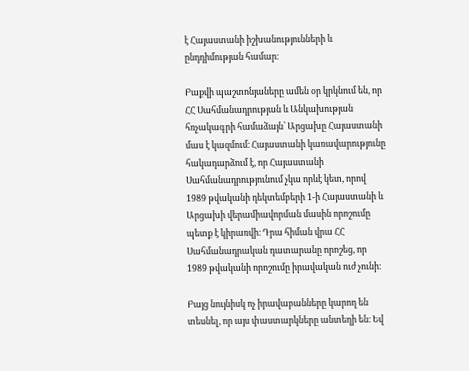է Հայաստանի իշխանությունների և ընդդիմության համար։

Բաքվի պաշտոնյաները ամեն օր կրկնում են, որ ՀՀ Սահմանադրության և Անկախության հռչակագրի համաձայն՝ Արցախը Հայաստանի մաս է կազմում։ Հայաստանի կառավարությունը հակադարձում է, որ Հայաստանի Սահմանադրությունում չկա որևէ կետ, որով 1989 թվականի դեկտեմբերի 1-ի Հայաստանի և Արցախի վերամիավորման մասին որոշումը պետք է կիրառվի։ Դրա հիման վրա ՀՀ Սահմանադրական դատարանը որոշեց, որ 1989 թվականի որոշումը իրավական ուժ չունի։

Բայց նույնիսկ ոչ իրավաբանները կարող են տեսնել, որ այս փաստարկները անտեղի են։ Եվ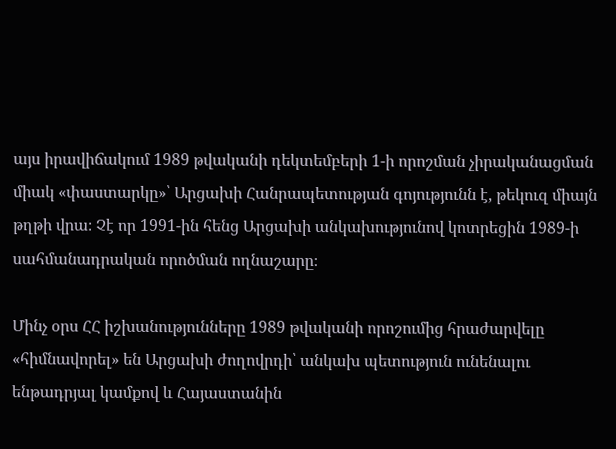այս իրավիճակում 1989 թվականի դեկտեմբերի 1-ի որոշման չիրականացման միակ «փաստարկը»՝ Արցախի Հանրապետության գոյությունն է, թեկուզ միայն թղթի վրա։ Չէ որ 1991-ին հենց Արցախի անկախությունով կոտրեցին 1989-ի սահմանադրական որոծման ողնաշարը։

Մինչ օրս ՀՀ իշխանությունները 1989 թվականի որոշումից հրաժարվելը «հիմնավորել» են Արցախի ժողովրդի՝ անկախ պետություն ունենալու ենթադրյալ կամքով և Հայաստանին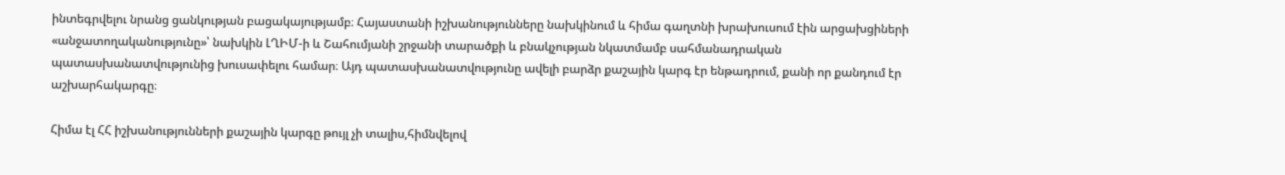ինտեգրվելու նրանց ցանկության բացակայությամբ։ Հայաստանի իշխանությունները նախկինում և հիմա գաղտնի խրախուսում էին արցախցիների «անջատողականությունը»՝ նախկին ԼՂԻՄ-ի և Շահումյանի շրջանի տարածքի և բնակչության նկատմամբ սահմանադրական պատասխանատվությունից խուսափելու համար։ Այդ պատասխանատվությունը ավելի բարձր քաշային կարգ էր ենթադրում, քանի որ քանդում էր աշխարհակարգը։

Հիմա էլ ՀՀ իշխանությունների քաշային կարգը թույլ չի տալիս,հիմնվելով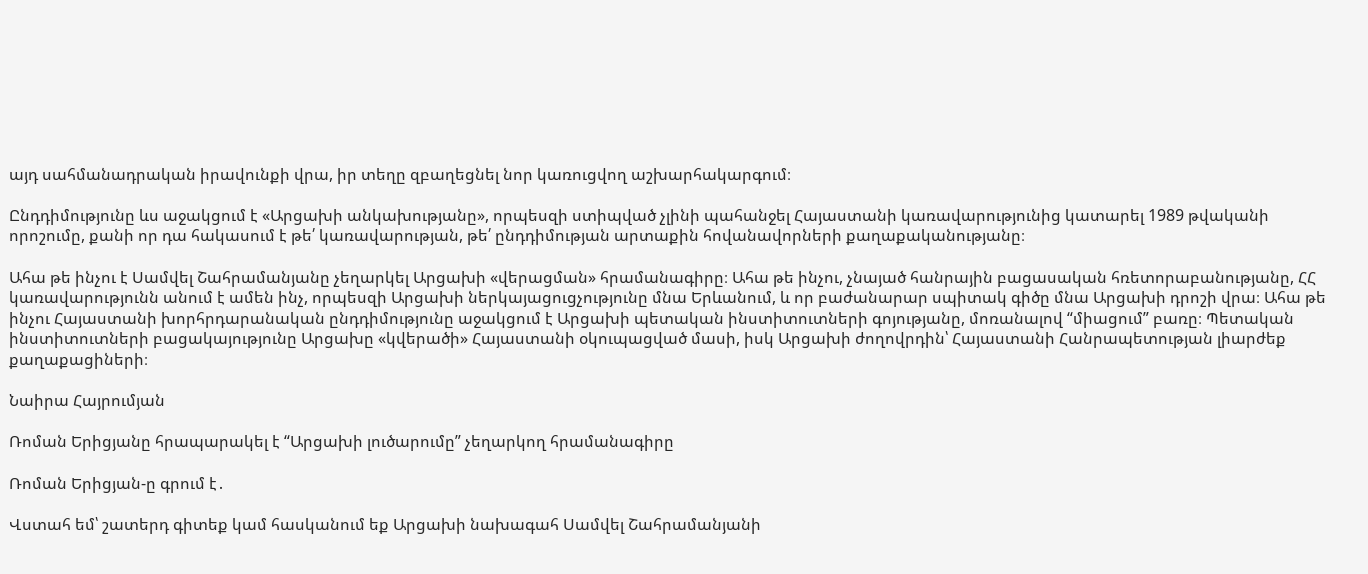այդ սահմանադրական իրավունքի վրա, իր տեղը զբաղեցնել նոր կառուցվող աշխարհակարգում։

Ընդդիմությունը ևս աջակցում է «Արցախի անկախությանը», որպեսզի ստիպված չլինի պահանջել Հայաստանի կառավարությունից կատարել 1989 թվականի որոշումը, քանի որ դա հակասում է թե՛ կառավարության, թե՛ ընդդիմության արտաքին հովանավորների քաղաքականությանը։

Ահա թե ինչու է Սամվել Շահրամանյանը չեղարկել Արցախի «վերացման» հրամանագիրը։ Ահա թե ինչու, չնայած հանրային բացասական հռետորաբանությանը, ՀՀ կառավարությունն անում է ամեն ինչ, որպեսզի Արցախի ներկայացուցչությունը մնա Երևանում, և որ բաժանարար սպիտակ գիծը մնա Արցախի դրոշի վրա։ Ահա թե ինչու Հայաստանի խորհրդարանական ընդդիմությունը աջակցում է Արցախի պետական ինստիտուտների գոյությանը, մոռանալով “միացում” բառը։ Պետական ինստիտուտների բացակայությունը Արցախը «կվերածի» Հայաստանի օկուպացված մասի, իսկ Արցախի ժողովրդին՝ Հայաստանի Հանրապետության լիարժեք քաղաքացիների։

Նաիրա Հայրումյան

Ռոման Երիցյանը հրապարակել է “Արցախի լուծարումը” չեղարկող հրամանագիրը

Ռոման Երիցյան-ը գրում է․

Վստահ եմ՝ շատերդ գիտեք կամ հասկանում եք Արցախի նախագահ Սամվել Շահրամանյանի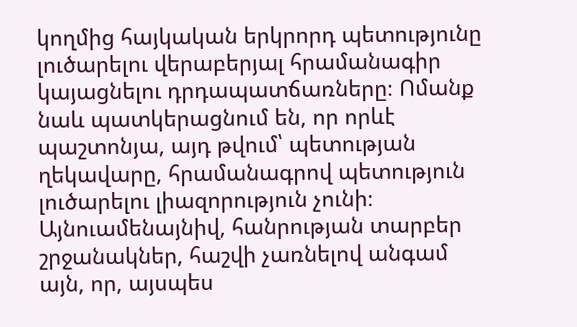կողմից հայկական երկրորդ պետությունը լուծարելու վերաբերյալ հրամանագիր կայացնելու դրդապատճառները։ Ոմանք նաև պատկերացնում են, որ որևէ պաշտոնյա, այդ թվում՝ պետության ղեկավարը, հրամանագրով պետություն լուծարելու լիազորություն չունի։
Այնուամենայնիվ, հանրության տարբեր շրջանակներ, հաշվի չառնելով անգամ այն, որ, այսպես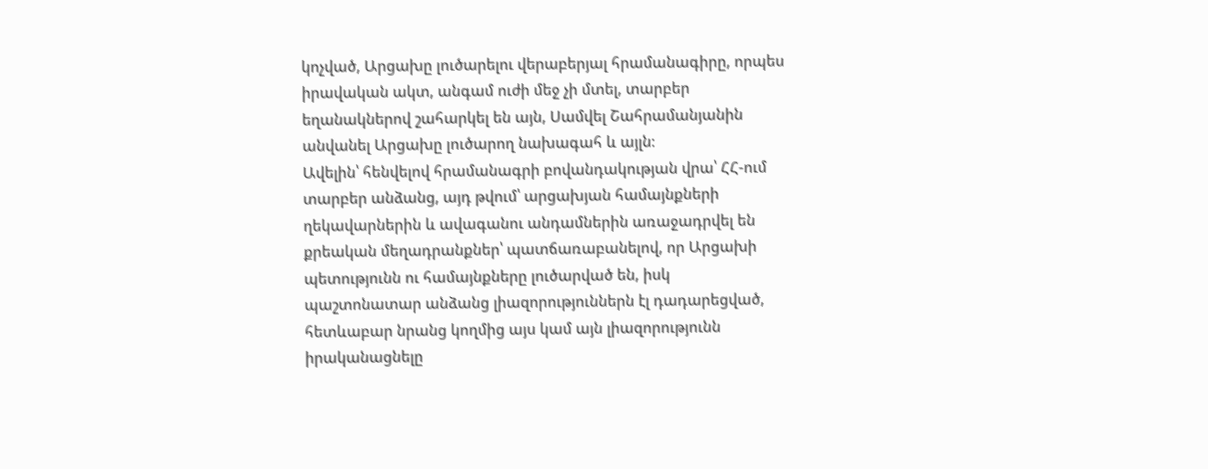կոչված, Արցախը լուծարելու վերաբերյալ հրամանագիրը, որպես իրավական ակտ, անգամ ուժի մեջ չի մտել, տարբեր եղանակներով շահարկել են այն, Սամվել Շահրամանյանին անվանել Արցախը լուծարող նախագահ և այլն։
Ավելին՝ հենվելով հրամանագրի բովանդակության վրա՝ ՀՀ-ում տարբեր անձանց, այդ թվում՝ արցախյան համայնքների ղեկավարներին և ավագանու անդամներին առաջադրվել են քրեական մեղադրանքներ՝ պատճառաբանելով, որ Արցախի պետությունն ու համայնքները լուծարված են, իսկ պաշտոնատար անձանց լիազորություններն էլ դադարեցված, հետևաբար նրանց կողմից այս կամ այն լիազորությունն իրականացնելը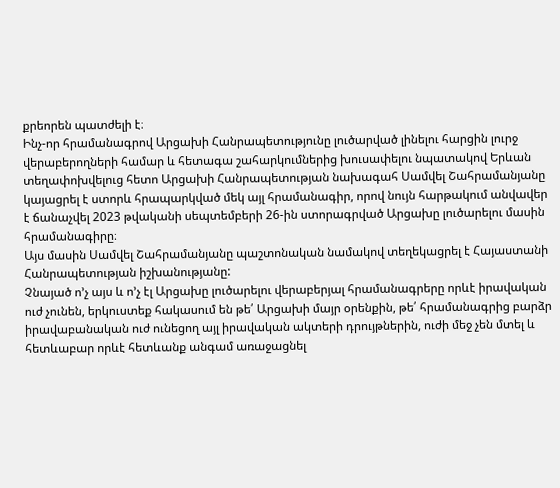քրեորեն պատժելի է։
Ինչ-որ հրամանագրով Արցախի Հանրապետությունը լուծարված լինելու հարցին լուրջ վերաբերողների համար և հետագա շահարկումներից խուսափելու նպատակով Երևան տեղափոխվելուց հետո Արցախի Հանրապետության նախագահ Սամվել Շահրամանյանը կայացրել է ստորև հրապարկված մեկ այլ հրամանագիր, որով նույն հարթակում անվավեր է ճանաչվել 2023 թվականի սեպտեմբերի 26-ին ստորագրված Արցախը լուծարելու մասին հրամանագիրը։
Այս մասին Սամվել Շահրամանյանը պաշտոնական նամակով տեղեկացրել է Հայաստանի Հանրապետության իշխանությանը:
Չնայած ո’չ այս և ո’չ էլ Արցախը լուծարելու վերաբերյալ հրամանագրերը որևէ իրավական ուժ չունեն, երկուստեք հակասում են թե՛ Արցախի մայր օրենքին, թե՛ հրամանագրից բարձր իրավաբանական ուժ ունեցող այլ իրավական ակտերի դրույթներին, ուժի մեջ չեն մտել և հետևաբար որևէ հետևանք անգամ առաջացնել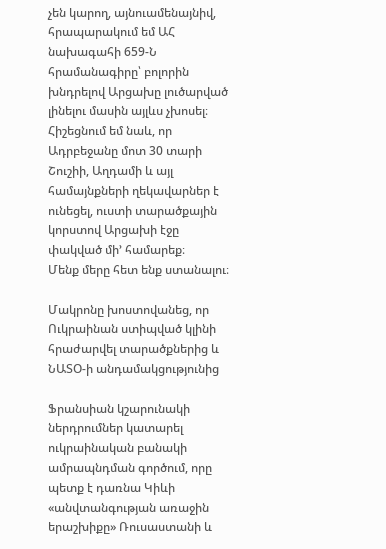չեն կարող, այնուամենայնիվ, հրապարակում եմ ԱՀ նախագահի 659-Ն հրամանագիրը՝ բոլորին խնդրելով Արցախը լուծարված լինելու մասին այլևս չխոսել։
Հիշեցնում եմ նաև, որ Ադրբեջանը մոտ 30 տարի Շուշիի, Աղդամի և այլ համայնքների ղեկավարներ է ունեցել, ուստի տարածքային կորստով Արցախի էջը փակված մի’ համարեք։
Մենք մերը հետ ենք ստանալու։

Մակրոնը խոստովանեց, որ Ուկրաինան ստիպված կլինի հրաժարվել տարածքներից և ՆԱՏՕ-ի անդամակցությունից

Ֆրանսիան կշարունակի ներդրումներ կատարել ուկրաինական բանակի ամրապնդման գործում, որը պետք է դառնա Կիևի «անվտանգության առաջին երաշխիքը» Ռուսաստանի և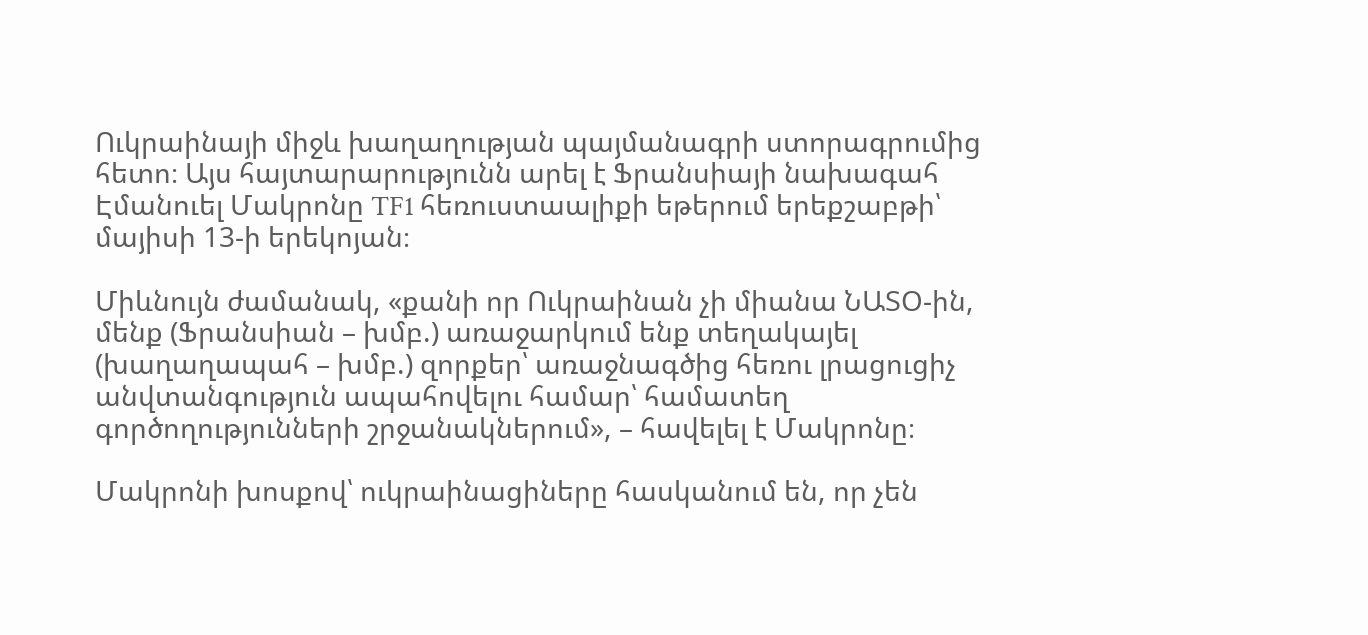Ուկրաինայի միջև խաղաղության պայմանագրի ստորագրումից հետո։ Այս հայտարարությունն արել է Ֆրանսիայի նախագահ Էմանուել Մակրոնը TF1 հեռուստաալիքի եթերում երեքշաբթի՝ մայիսի 13-ի երեկոյան։

Միևնույն ժամանակ, «քանի որ Ուկրաինան չի միանա ՆԱՏՕ-ին, մենք (Ֆրանսիան – խմբ.) առաջարկում ենք տեղակայել (խաղաղապահ – խմբ.) զորքեր՝ առաջնագծից հեռու լրացուցիչ անվտանգություն ապահովելու համար՝ համատեղ գործողությունների շրջանակներում», – հավելել է Մակրոնը։

Մակրոնի խոսքով՝ ուկրաինացիները հասկանում են, որ չեն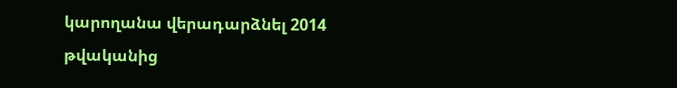կարողանա վերադարձնել 2014 թվականից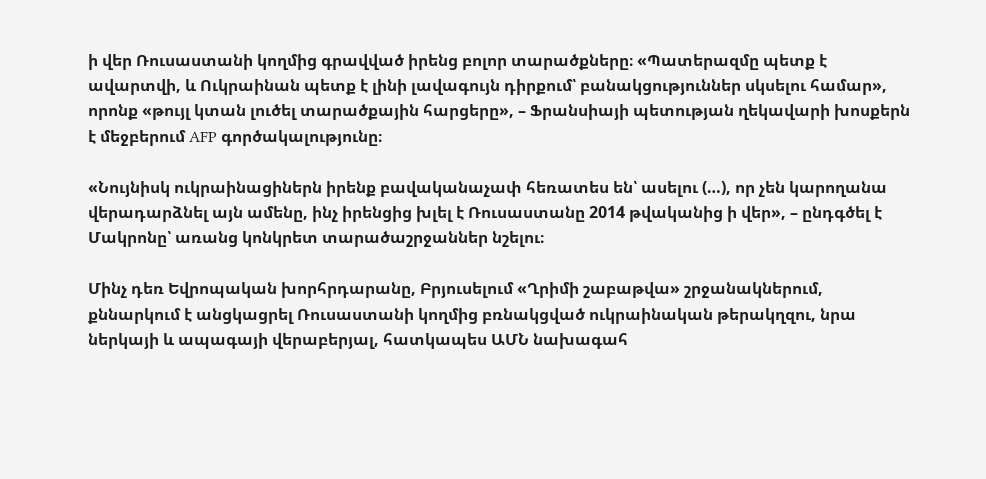ի վեր Ռուսաստանի կողմից գրավված իրենց բոլոր տարածքները։ «Պատերազմը պետք է ավարտվի, և Ուկրաինան պետք է լինի լավագույն դիրքում՝ բանակցություններ սկսելու համար», որոնք «թույլ կտան լուծել տարածքային հարցերը», – Ֆրանսիայի պետության ղեկավարի խոսքերն է մեջբերում AFP գործակալությունը։

«Նույնիսկ ուկրաինացիներն իրենք բավականաչափ հեռատես են՝ ասելու (…), որ չեն կարողանա վերադարձնել այն ամենը, ինչ իրենցից խլել է Ռուսաստանը 2014 թվականից ի վեր», – ընդգծել է Մակրոնը՝ առանց կոնկրետ տարածաշրջաններ նշելու։

Մինչ դեռ Եվրոպական խորհրդարանը, Բրյուսելում «Ղրիմի շաբաթվա» շրջանակներում, քննարկում է անցկացրել Ռուսաստանի կողմից բռնակցված ուկրաինական թերակղզու, նրա ներկայի և ապագայի վերաբերյալ, հատկապես ԱՄՆ նախագահ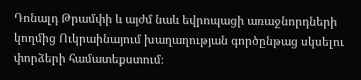Դոնալդ Թրամփի և այժմ նաև եվրոպացի առաջնորդների կողմից Ուկրաինայում խաղաղության գործընթաց սկսելու փորձերի համատեքստում։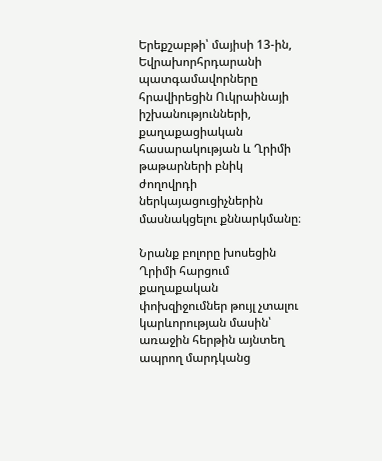Երեքշաբթի՝ մայիսի 13-ին, Եվրախորհրդարանի պատգամավորները հրավիրեցին Ուկրաինայի իշխանությունների, քաղաքացիական հասարակության և Ղրիմի թաթարների բնիկ ժողովրդի ներկայացուցիչներին մասնակցելու քննարկմանը։

Նրանք բոլորը խոսեցին Ղրիմի հարցում քաղաքական փոխզիջումներ թույլ չտալու կարևորության մասին՝ առաջին հերթին այնտեղ ապրող մարդկանց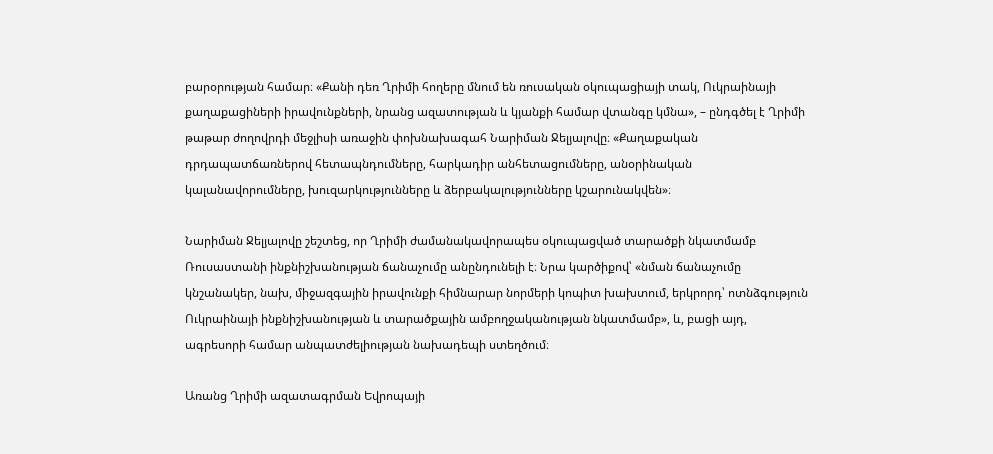բարօրության համար։ «Քանի դեռ Ղրիմի հողերը մնում են ռուսական օկուպացիայի տակ, Ուկրաինայի քաղաքացիների իրավունքների, նրանց ազատության և կյանքի համար վտանգը կմնա», – ընդգծել է Ղրիմի թաթար ժողովրդի մեջլիսի առաջին փոխնախագահ Նարիման Ջելյալովը։ «Քաղաքական դրդապատճառներով հետապնդումները, հարկադիր անհետացումները, անօրինական կալանավորումները, խուզարկությունները և ձերբակալությունները կշարունակվեն»։

Նարիման Ջելյալովը շեշտեց, որ Ղրիմի ժամանակավորապես օկուպացված տարածքի նկատմամբ Ռուսաստանի ինքնիշխանության ճանաչումը անընդունելի է։ Նրա կարծիքով՝ «նման ճանաչումը կնշանակեր, նախ, միջազգային իրավունքի հիմնարար նորմերի կոպիտ խախտում, երկրորդ՝ ոտնձգություն Ուկրաինայի ինքնիշխանության և տարածքային ամբողջականության նկատմամբ», և, բացի այդ, ագրեսորի համար անպատժելիության նախադեպի ստեղծում։

Առանց Ղրիմի ազատագրման Եվրոպայի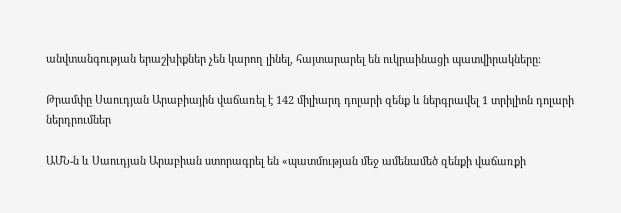անվտանգության երաշխիքներ չեն կարող լինել, հայտարարել են ուկրաինացի պատվիրակները։

Թրամփը Սաուդյան Արաբիային վաճառել է 142 միլիարդ դոլարի զենք և ներգրավել 1 տրիլիոն դոլարի ներդրումներ

ԱՄՆ-ն և Սաուդյան Արաբիան ստորագրել են «պատմության մեջ ամենամեծ զենքի վաճառքի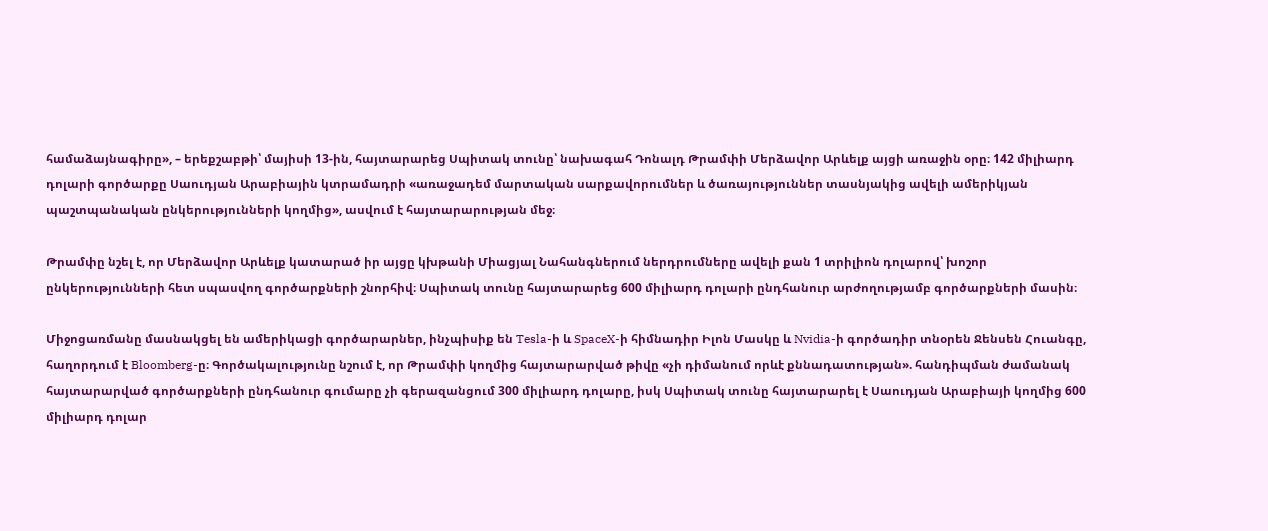համաձայնագիրը», – երեքշաբթի՝ մայիսի 13-ին, հայտարարեց Սպիտակ տունը՝ նախագահ Դոնալդ Թրամփի Մերձավոր Արևելք այցի առաջին օրը։ 142 միլիարդ դոլարի գործարքը Սաուդյան Արաբիային կտրամադրի «առաջադեմ մարտական սարքավորումներ և ծառայություններ տասնյակից ավելի ամերիկյան պաշտպանական ընկերությունների կողմից», ասվում է հայտարարության մեջ։

Թրամփը նշել է, որ Մերձավոր Արևելք կատարած իր այցը կխթանի Միացյալ Նահանգներում ներդրումները ավելի քան 1 տրիլիոն դոլարով՝ խոշոր ընկերությունների հետ սպասվող գործարքների շնորհիվ։ Սպիտակ տունը հայտարարեց 600 միլիարդ դոլարի ընդհանուր արժողությամբ գործարքների մասին։

Միջոցառմանը մասնակցել են ամերիկացի գործարարներ, ինչպիսիք են Tesla-ի և SpaceX-ի հիմնադիր Իլոն Մասկը և Nvidia-ի գործադիր տնօրեն Ջենսեն Հուանգը, հաղորդում է Bloomberg-ը։ Գործակալությունը նշում է, որ Թրամփի կողմից հայտարարված թիվը «չի դիմանում որևէ քննադատության». հանդիպման ժամանակ հայտարարված գործարքների ընդհանուր գումարը չի գերազանցում 300 միլիարդ դոլարը, իսկ Սպիտակ տունը հայտարարել է Սաուդյան Արաբիայի կողմից 600 միլիարդ դոլար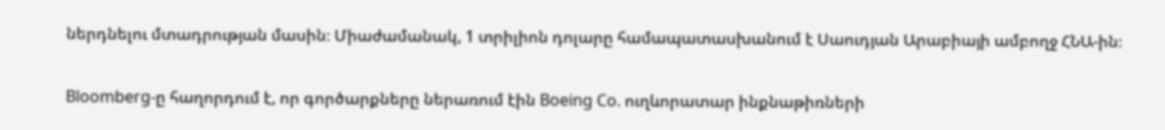ներդնելու մտադրության մասին։ Միաժամանակ, 1 տրիլիոն դոլարը համապատասխանում է Սաուդյան Արաբիայի ամբողջ ՀՆԱ-ին։

Bloomberg-ը հաղորդում է, որ գործարքները ներառում էին Boeing Co. ուղևորատար ինքնաթիռների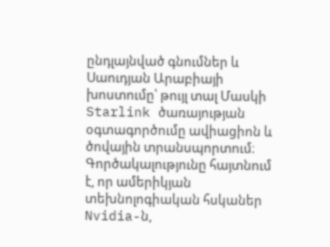ընդլայնված գնումներ և Սաուդյան Արաբիայի խոստումը՝ թույլ տալ Մասկի Starlink ծառայության օգտագործումը ավիացիոն և ծովային տրանսպորտում։ Գործակալությունը հայտնում է, որ ամերիկյան տեխնոլոգիական հսկաներ Nvidia-ն,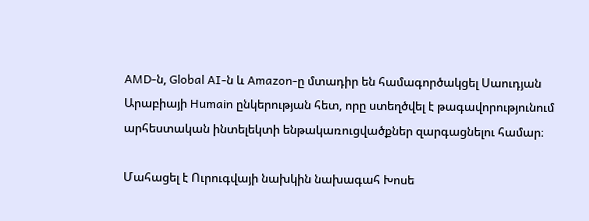AMD-ն, Global AI-ն և Amazon-ը մտադիր են համագործակցել Սաուդյան Արաբիայի Humain ընկերության հետ, որը ստեղծվել է թագավորությունում արհեստական ինտելեկտի ենթակառուցվածքներ զարգացնելու համար։

Մահացել է Ուրուգվայի նախկին նախագահ Խոսե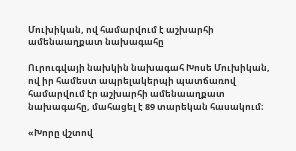Մուխիկան, ով համարվում է աշխարհի ամենաաղքատ նախագահը

Ուրուգվայի նախկին նախագահ Խոսե Մուխիկան, ով իր համեստ ապրելակերպի պատճառով համարվում էր աշխարհի ամենաաղքատ նախագահը, մահացել է 89 տարեկան հասակում։

«Խորը վշտով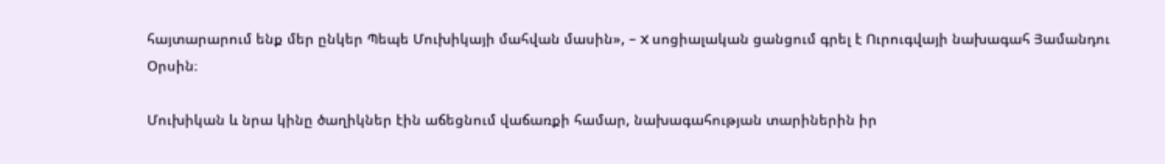հայտարարում ենք մեր ընկեր Պեպե Մուխիկայի մահվան մասին», – X սոցիալական ցանցում գրել է Ուրուգվայի նախագահ Յամանդու Օրսին։

Մուխիկան և նրա կինը ծաղիկներ էին աճեցնում վաճառքի համար, նախագահության տարիներին իր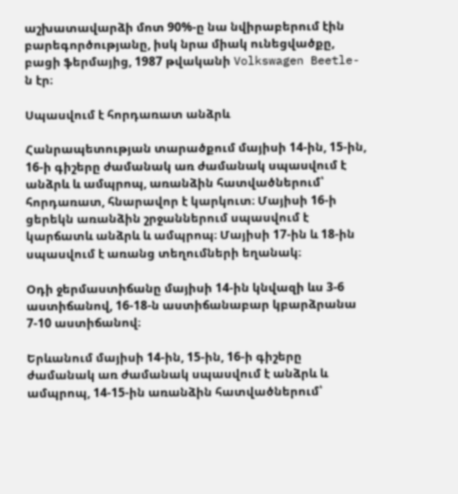աշխատավարձի մոտ 90%-ը նա նվիրաբերում էին բարեգործությանը, իսկ նրա միակ ունեցվածքը, բացի ֆերմայից, 1987 թվականի Volkswagen Beetle-ն էր։

Սպասվում է հորդառատ անձրև

Հանրապետության տարածքում մայիսի 14-ին, 15-ին, 16-ի գիշերը ժամանակ առ ժամանակ սպասվում է անձրև և ամպրոպ, առանձին հատվածներում՝ հորդառատ, հնարավոր է կարկուտ։ Մայիսի 16-ի ցերեկն առանձին շրջաններում սպասվում է կարճատև անձրև և ամպրոպ։ Մայիսի 17-ին և 18-ին սպասվում է առանց տեղումների եղանակ։

Օդի ջերմաստիճանը մայիսի 14-ին կնվազի ևս 3-6 աստիճանով, 16-18-ն աստիճանաբար կբարձրանա 7-10 աստիճանով։

Երևանում մայիսի 14-ին, 15-ին, 16-ի գիշերը ժամանակ առ ժամանակ սպասվում է անձրև և ամպրոպ, 14-15-ին առանձին հատվածներում՝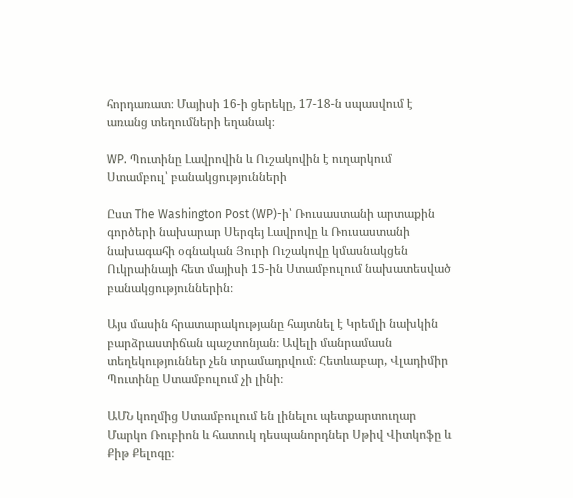հորդառատ։ Մայիսի 16-ի ցերեկը, 17-18-ն սպասվում է առանց տեղումների եղանակ։

WP. Պուտինը Լավրովին և Ուշակովին է ուղարկում Ստամբուլ՝ բանակցությունների

Ըստ The Washington Post (WP)-ի՝ Ռուսաստանի արտաքին գործերի նախարար Սերգեյ Լավրովը և Ռուսաստանի նախագահի օգնական Յուրի Ուշակովը կմասնակցեն Ուկրաինայի հետ մայիսի 15-ին Ստամբուլում նախատեսված բանակցություններին։

Այս մասին հրատարակությանը հայտնել է Կրեմլի նախկին բարձրաստիճան պաշտոնյան։ Ավելի մանրամասն տեղեկություններ չեն տրամադրվում։ Հետևաբար, Վլադիմիր Պուտինը Ստամբուլում չի լինի։

ԱՄՆ կողմից Ստամբուլում են լինելու պետքարտուղար Մարկո Ռուբիոն և հատուկ դեսպանորդներ Սթիվ Վիտկոֆը և Քիթ Քելոգը։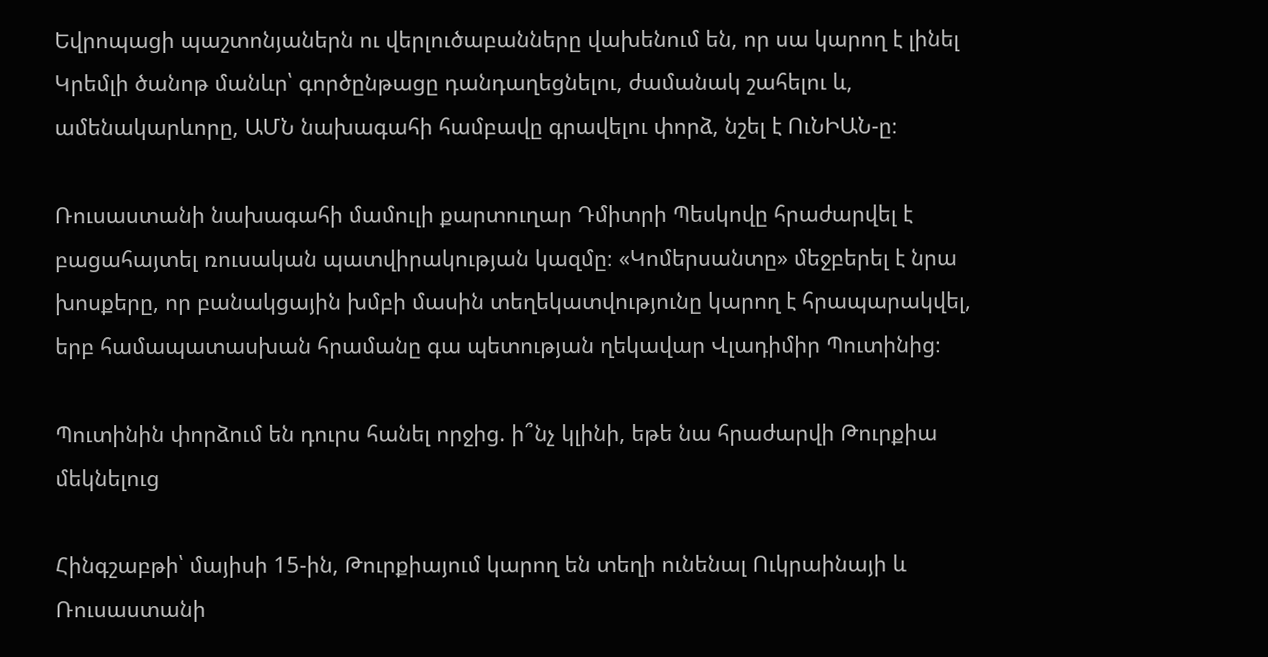Եվրոպացի պաշտոնյաներն ու վերլուծաբանները վախենում են, որ սա կարող է լինել Կրեմլի ծանոթ մանևր՝ գործընթացը դանդաղեցնելու, ժամանակ շահելու և, ամենակարևորը, ԱՄՆ նախագահի համբավը գրավելու փորձ, նշել է ՈւՆԻԱՆ-ը։

Ռուսաստանի նախագահի մամուլի քարտուղար Դմիտրի Պեսկովը հրաժարվել է բացահայտել ռուսական պատվիրակության կազմը։ «Կոմերսանտը» մեջբերել է նրա խոսքերը, որ բանակցային խմբի մասին տեղեկատվությունը կարող է հրապարակվել, երբ համապատասխան հրամանը գա պետության ղեկավար Վլադիմիր Պուտինից։

Պուտինին փորձում են դուրս հանել որջից. ի՞նչ կլինի, եթե նա հրաժարվի Թուրքիա մեկնելուց

Հինգշաբթի՝ մայիսի 15-ին, Թուրքիայում կարող են տեղի ունենալ Ուկրաինայի և Ռուսաստանի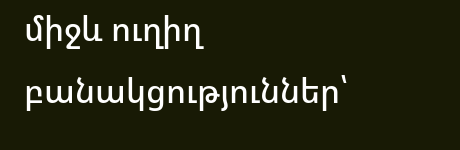միջև ուղիղ բանակցություններ՝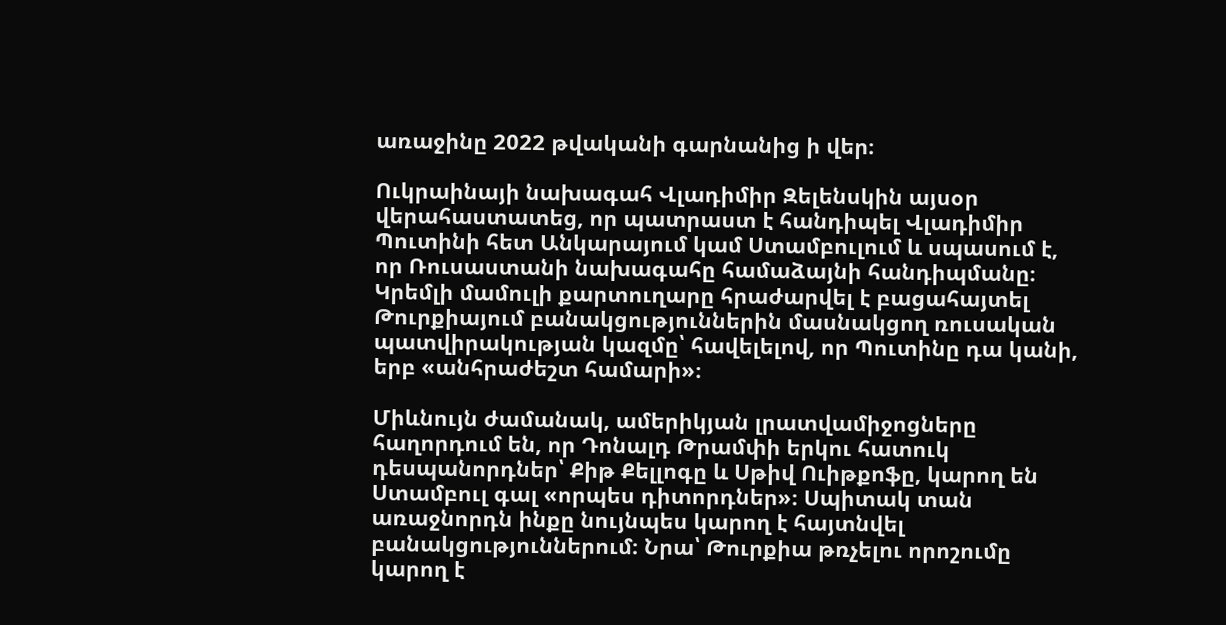առաջինը 2022 թվականի գարնանից ի վեր։

Ուկրաինայի նախագահ Վլադիմիր Զելենսկին այսօր վերահաստատեց, որ պատրաստ է հանդիպել Վլադիմիր Պուտինի հետ Անկարայում կամ Ստամբուլում և սպասում է, որ Ռուսաստանի նախագահը համաձայնի հանդիպմանը։ Կրեմլի մամուլի քարտուղարը հրաժարվել է բացահայտել Թուրքիայում բանակցություններին մասնակցող ռուսական պատվիրակության կազմը՝ հավելելով, որ Պուտինը դա կանի, երբ «անհրաժեշտ համարի»։

Միևնույն ժամանակ, ամերիկյան լրատվամիջոցները հաղորդում են, որ Դոնալդ Թրամփի երկու հատուկ դեսպանորդներ՝ Քիթ Քելլոգը և Սթիվ Ուիթքոֆը, կարող են Ստամբուլ գալ «որպես դիտորդներ»։ Սպիտակ տան առաջնորդն ինքը նույնպես կարող է հայտնվել բանակցություններում։ Նրա՝ Թուրքիա թռչելու որոշումը կարող է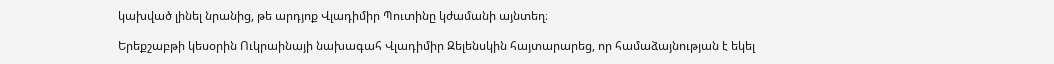կախված լինել նրանից, թե արդյոք Վլադիմիր Պուտինը կժամանի այնտեղ։

Երեքշաբթի կեսօրին Ուկրաինայի նախագահ Վլադիմիր Զելենսկին հայտարարեց, որ համաձայնության է եկել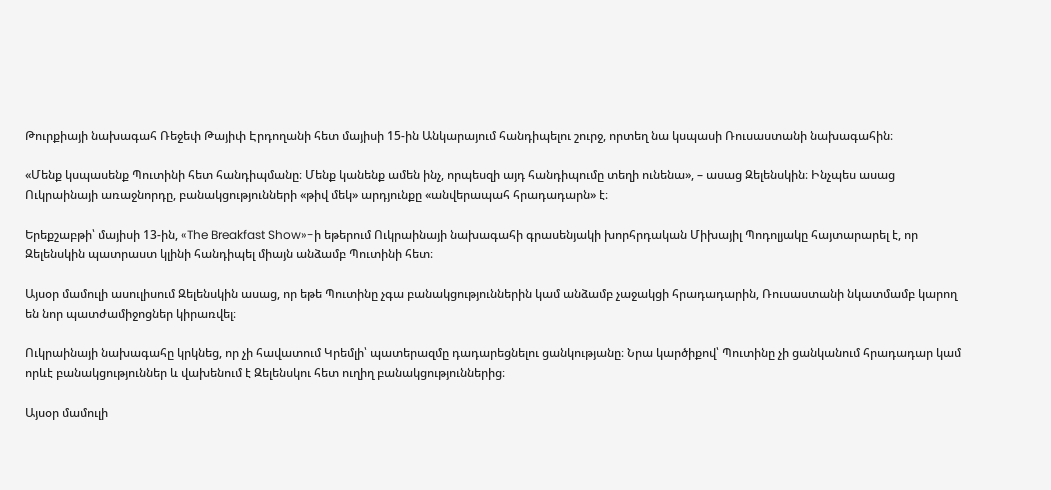Թուրքիայի նախագահ Ռեջեփ Թայիփ Էրդողանի հետ մայիսի 15-ին Անկարայում հանդիպելու շուրջ, որտեղ նա կսպասի Ռուսաստանի նախագահին։

«Մենք կսպասենք Պուտինի հետ հանդիպմանը։ Մենք կանենք ամեն ինչ, որպեսզի այդ հանդիպումը տեղի ունենա», – ասաց Զելենսկին։ Ինչպես ասաց Ուկրաինայի առաջնորդը, բանակցությունների «թիվ մեկ» արդյունքը «անվերապահ հրադադարն» է։

Երեքշաբթի՝ մայիսի 13-ին, «The Breakfast Show»-ի եթերում Ուկրաինայի նախագահի գրասենյակի խորհրդական Միխայիլ Պոդոլյակը հայտարարել է, որ Զելենսկին պատրաստ կլինի հանդիպել միայն անձամբ Պուտինի հետ։

Այսօր մամուլի ասուլիսում Զելենսկին ասաց, որ եթե Պուտինը չգա բանակցություններին կամ անձամբ չաջակցի հրադադարին, Ռուսաստանի նկատմամբ կարող են նոր պատժամիջոցներ կիրառվել։

Ուկրաինայի նախագահը կրկնեց, որ չի հավատում Կրեմլի՝ պատերազմը դադարեցնելու ցանկությանը։ Նրա կարծիքով՝ Պուտինը չի ցանկանում հրադադար կամ որևէ բանակցություններ և վախենում է Զելենսկու հետ ուղիղ բանակցություններից։

Այսօր մամուլի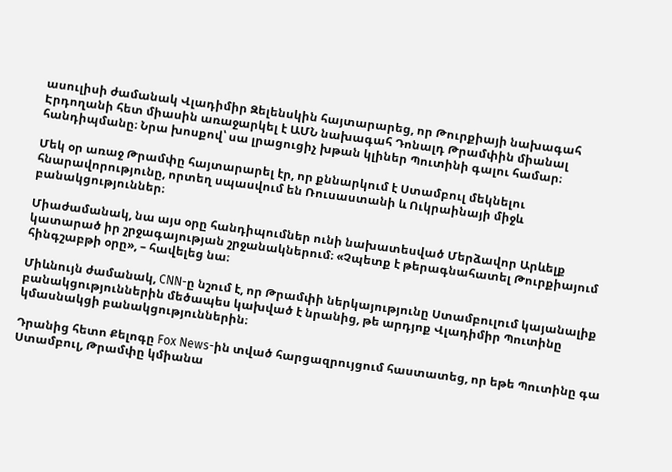ասուլիսի ժամանակ Վլադիմիր Զելենսկին հայտարարեց, որ Թուրքիայի նախագահ Էրդողանի հետ միասին առաջարկել է ԱՄՆ նախագահ Դոնալդ Թրամփին միանալ հանդիպմանը։ Նրա խոսքով՝ սա լրացուցիչ խթան կլիներ Պուտինի գալու համար։

Մեկ օր առաջ Թրամփը հայտարարել էր, որ քննարկում է Ստամբուլ մեկնելու հնարավորությունը, որտեղ սպասվում են Ռուսաստանի և Ուկրաինայի միջև բանակցություններ։

Միաժամանակ, նա այս օրը հանդիպումներ ունի նախատեսված Մերձավոր Արևելք կատարած իր շրջագայության շրջանակներում։ «Չպետք է թերագնահատել Թուրքիայում հինգշաբթի օրը», – հավելեց նա։

Միևնույն ժամանակ, CNN-ը նշում է, որ Թրամփի ներկայությունը Ստամբուլում կայանալիք բանակցություններին մեծապես կախված է նրանից, թե արդյոք Վլադիմիր Պուտինը կմասնակցի բանակցություններին։

Դրանից հետո Քելոգը Fox News-ին տված հարցազրույցում հաստատեց, որ եթե Պուտինը գա Ստամբուլ, Թրամփը կմիանա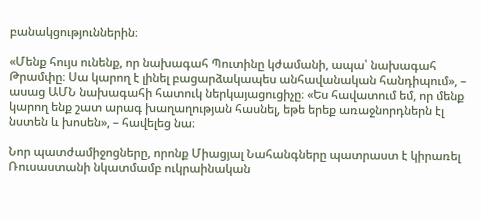բանակցություններին։

«Մենք հույս ունենք, որ նախագահ Պուտինը կժամանի, ապա՝ նախագահ Թրամփը։ Սա կարող է լինել բացարձակապես անհավանական հանդիպում», – ասաց ԱՄՆ նախագահի հատուկ ներկայացուցիչը։ «Ես հավատում եմ, որ մենք կարող ենք շատ արագ խաղաղության հասնել, եթե երեք առաջնորդներն էլ նստեն և խոսեն», – հավելեց նա։

Նոր պատժամիջոցները, որոնք Միացյալ Նահանգները պատրաստ է կիրառել Ռուսաստանի նկատմամբ ուկրաինական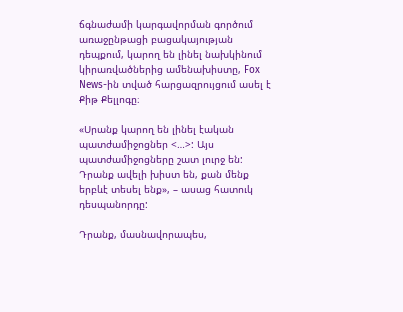ճգնաժամի կարգավորման գործում առաջընթացի բացակայության դեպքում, կարող են լինել նախկինում կիրառվածներից ամենախիստը, Fox News-ին տված հարցազրույցում ասել է Քիթ Քելլոգը։

«Սրանք կարող են լինել էական պատժամիջոցներ <…>: Այս պատժամիջոցները շատ լուրջ են: Դրանք ավելի խիստ են, քան մենք երբևէ տեսել ենք», – ասաց հատուկ դեսպանորդը:

Դրանք, մասնավորապես,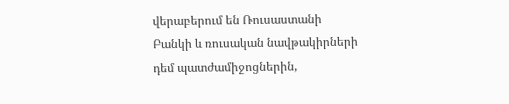վերաբերում են Ռուսաստանի Բանկի և ռուսական նավթակիրների դեմ պատժամիջոցներին,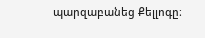պարզաբանեց Քելլոգը։